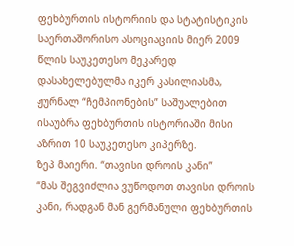ფეხბურთის ისტორიის და სტატისტიკის საერთაშორისო ასოციაციის მიერ 2009 წლის საუკეთესო მეკარედ დასახელებულმა იკერ კასილიასმა, ჟურნალ “ჩემპიონების” საშუალებით ისაუბრა ფეხბურთის ისტორიაში მისი აზრით 10 საუკეთესო კიპერზე.
ზეპ მაიერი. “თავისი დროის კანი”
“მას შეგვიძლია ვუწოდოთ თავისი დროის კანი, რადგან მან გერმანული ფეხბურთის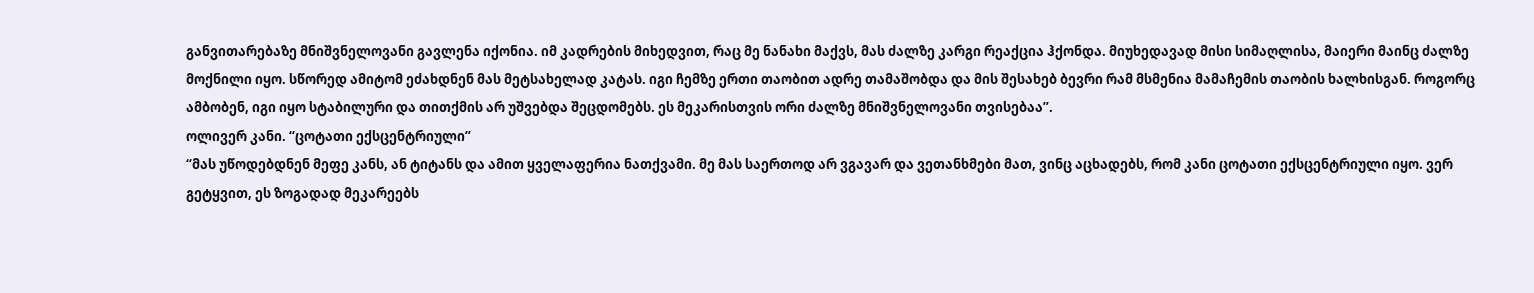განვითარებაზე მნიშვნელოვანი გავლენა იქონია. იმ კადრების მიხედვით, რაც მე ნანახი მაქვს, მას ძალზე კარგი რეაქცია ჰქონდა. მიუხედავად მისი სიმაღლისა, მაიერი მაინც ძალზე მოქნილი იყო. სწორედ ამიტომ ეძახდნენ მას მეტსახელად კატას. იგი ჩემზე ერთი თაობით ადრე თამაშობდა და მის შესახებ ბევრი რამ მსმენია მამაჩემის თაობის ხალხისგან. როგორც ამბობენ, იგი იყო სტაბილური და თითქმის არ უშვებდა შეცდომებს. ეს მეკარისთვის ორი ძალზე მნიშვნელოვანი თვისებაა”.
ოლივერ კანი. “ცოტათი ექსცენტრიული”
“მას უწოდებდნენ მეფე კანს, ან ტიტანს და ამით ყველაფერია ნათქვამი. მე მას საერთოდ არ ვგავარ და ვეთანხმები მათ, ვინც აცხადებს, რომ კანი ცოტათი ექსცენტრიული იყო. ვერ გეტყვით, ეს ზოგადად მეკარეებს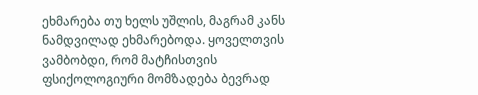ეხმარება თუ ხელს უშლის, მაგრამ კანს ნამდვილად ეხმარებოდა. ყოველთვის ვამბობდი, რომ მატჩისთვის ფსიქოლოგიური მომზადება ბევრად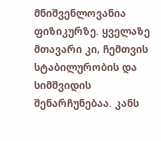მნიშვენლოვანია ფიზიკურზე. ყველაზე მთავარი კი, ჩემთვის სტაბილურობის და სიმშვიდის შენარჩუნებაა. კანს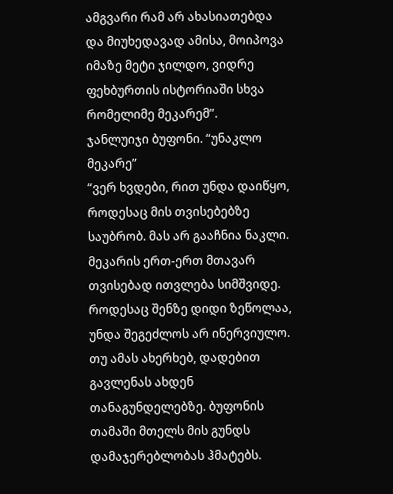ამგვარი რამ არ ახასიათებდა და მიუხედავად ამისა, მოიპოვა იმაზე მეტი ჯილდო, ვიდრე ფეხბურთის ისტორიაში სხვა რომელიმე მეკარემ”.
ჯანლუიჯი ბუფონი. “უნაკლო მეკარე”
“ვერ ხვდები, რით უნდა დაიწყო, როდესაც მის თვისებებზე საუბრობ. მას არ გააჩნია ნაკლი. მეკარის ერთ-ერთ მთავარ თვისებად ითვლება სიმშვიდე. როდესაც შენზე დიდი ზეწოლაა, უნდა შეგეძლოს არ ინერვიულო. თუ ამას ახერხებ, დადებით გავლენას ახდენ თანაგუნდელებზე. ბუფონის თამაში მთელს მის გუნდს დამაჯერებლობას ჰმატებს.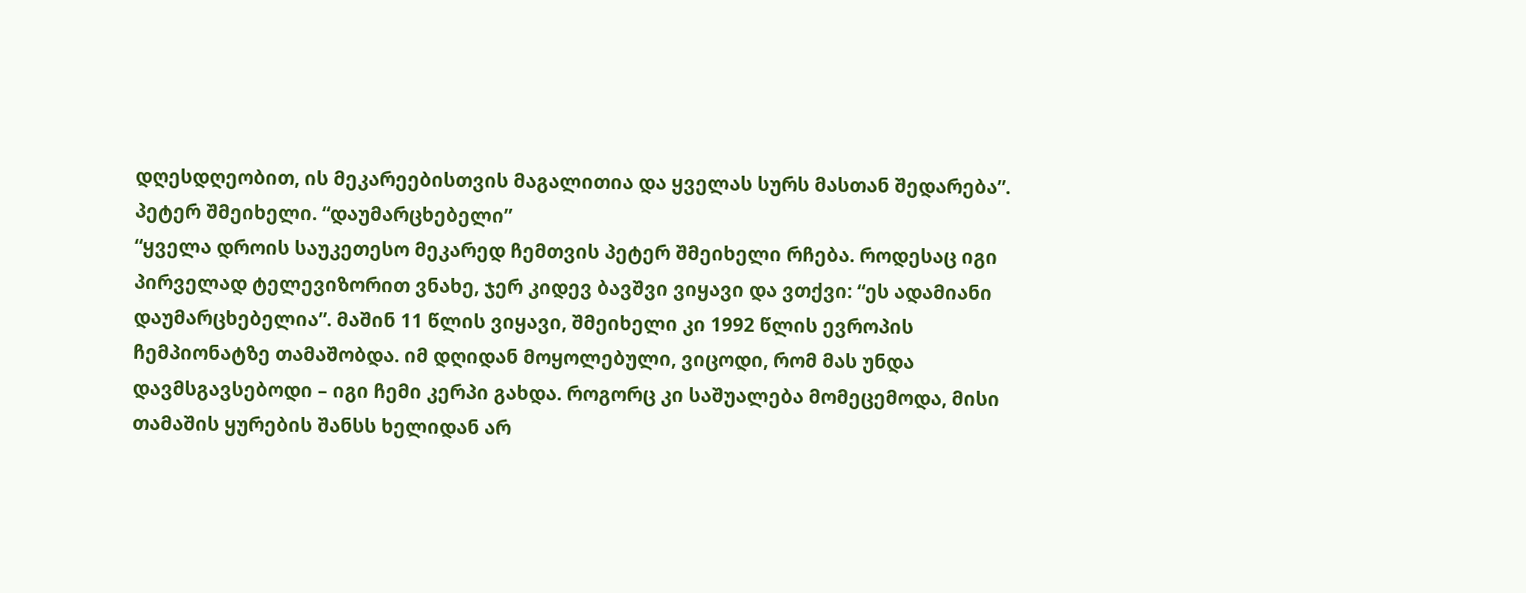დღესდღეობით, ის მეკარეებისთვის მაგალითია და ყველას სურს მასთან შედარება”.
პეტერ შმეიხელი. “დაუმარცხებელი”
“ყველა დროის საუკეთესო მეკარედ ჩემთვის პეტერ შმეიხელი რჩება. როდესაც იგი პირველად ტელევიზორით ვნახე, ჯერ კიდევ ბავშვი ვიყავი და ვთქვი: “ეს ადამიანი დაუმარცხებელია”. მაშინ 11 წლის ვიყავი, შმეიხელი კი 1992 წლის ევროპის ჩემპიონატზე თამაშობდა. იმ დღიდან მოყოლებული, ვიცოდი, რომ მას უნდა დავმსგავსებოდი – იგი ჩემი კერპი გახდა. როგორც კი საშუალება მომეცემოდა, მისი თამაშის ყურების შანსს ხელიდან არ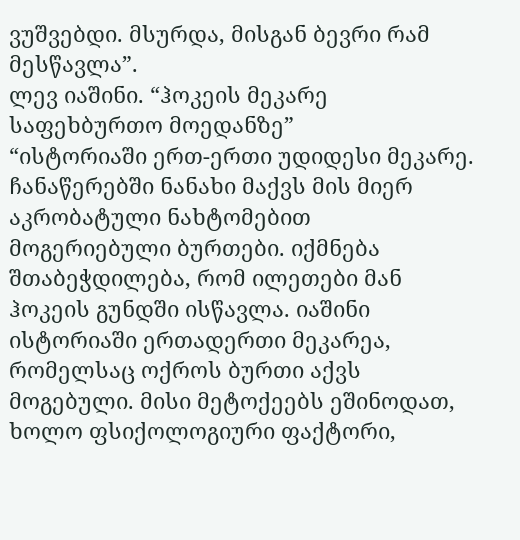ვუშვებდი. მსურდა, მისგან ბევრი რამ მესწავლა”.
ლევ იაშინი. “ჰოკეის მეკარე საფეხბურთო მოედანზე”
“ისტორიაში ერთ-ერთი უდიდესი მეკარე. ჩანაწერებში ნანახი მაქვს მის მიერ აკრობატული ნახტომებით მოგერიებული ბურთები. იქმნება შთაბეჭდილება, რომ ილეთები მან ჰოკეის გუნდში ისწავლა. იაშინი ისტორიაში ერთადერთი მეკარეა, რომელსაც ოქროს ბურთი აქვს მოგებული. მისი მეტოქეებს ეშინოდათ, ხოლო ფსიქოლოგიური ფაქტორი,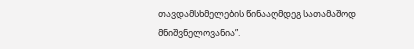თავდამსხმელების წინააღმდეგ სათამაშოდ მნიშვნელოვანია”.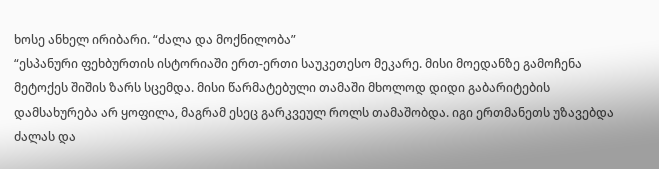ხოსე ანხელ ირიბარი. “ძალა და მოქნილობა”
“ესპანური ფეხბურთის ისტორიაში ერთ-ერთი საუკეთესო მეკარე. მისი მოედანზე გამოჩენა მეტოქეს შიშის ზარს სცემდა. მისი წარმატებული თამაში მხოლოდ დიდი გაბარიტების დამსახურება არ ყოფილა, მაგრამ ესეც გარკვეულ როლს თამაშობდა. იგი ერთმანეთს უზავებდა ძალას და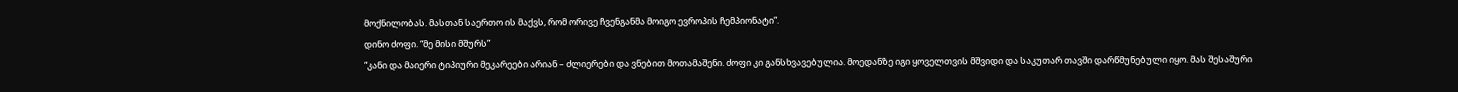მოქნილობას. მასთან საერთო ის მაქვს, რომ ორივე ჩვენგანმა მოიგო ევროპის ჩემპიონატი”.
დინო ძოფი. “მე მისი მშურს”
“კანი და მაიერი ტიპიური მეკარეები არიან – ძლიერები და ვნებით მოთამაშენი. ძოფი კი განსხვავებულია. მოედანზე იგი ყოველთვის მშვიდი და საკუთარ თავში დარწმუნებული იყო. მას შესაშური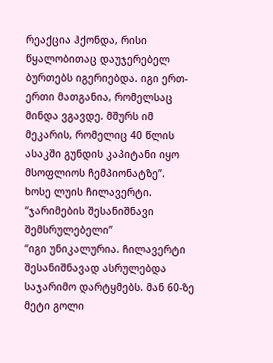რეაქცია ჰქონდა, რისი წყალობითაც დაუჯერებელ ბურთებს იგერიებდა. იგი ერთ-ერთი მათგანია, რომელსაც მინდა ვგავდე. მშურს იმ მეკარის, რომელიც 40 წლის ასაკში გუნდის კაპიტანი იყო მსოფლიოს ჩემპიონატზე”.
ხოსე ლუის ჩილავერტი. “ჯარიმების შესანიშნავი შემსრულებელი”
“იგი უნიკალურია. ჩილავერტი შესანიშნავად ასრულებდა საჯარიმო დარტყმებს. მან 60-ზე მეტი გოლი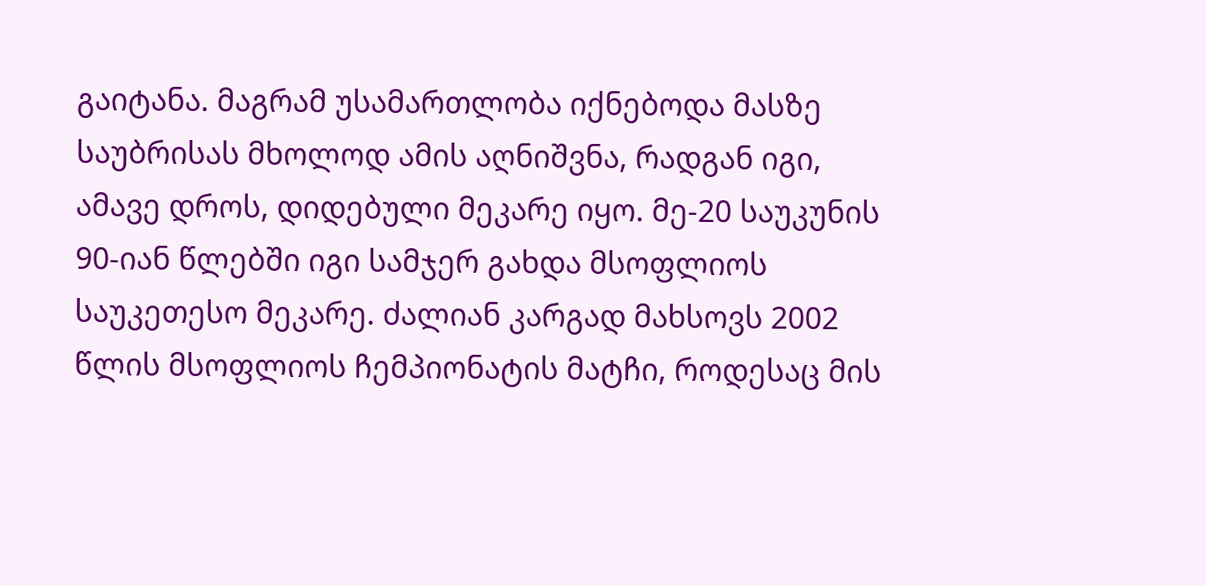გაიტანა. მაგრამ უსამართლობა იქნებოდა მასზე საუბრისას მხოლოდ ამის აღნიშვნა, რადგან იგი, ამავე დროს, დიდებული მეკარე იყო. მე-20 საუკუნის 90-იან წლებში იგი სამჯერ გახდა მსოფლიოს საუკეთესო მეკარე. ძალიან კარგად მახსოვს 2002 წლის მსოფლიოს ჩემპიონატის მატჩი, როდესაც მის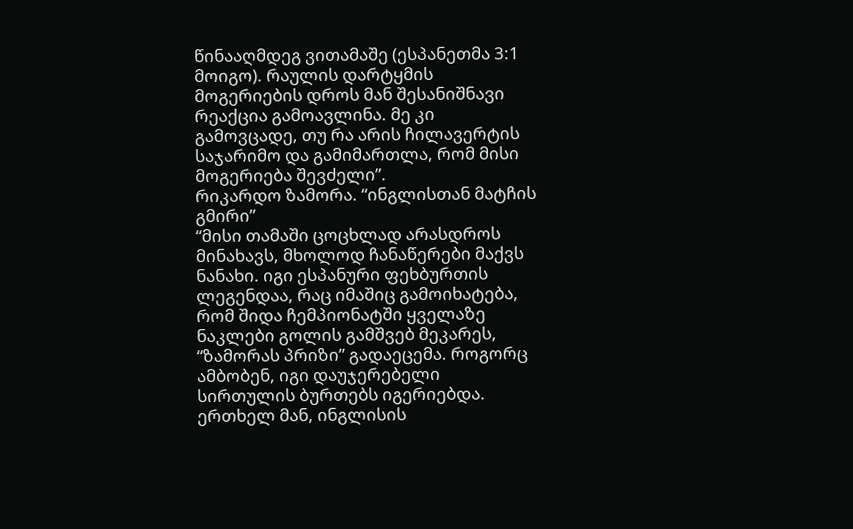წინააღმდეგ ვითამაშე (ესპანეთმა 3:1 მოიგო). რაულის დარტყმის მოგერიების დროს მან შესანიშნავი რეაქცია გამოავლინა. მე კი გამოვცადე, თუ რა არის ჩილავერტის საჯარიმო და გამიმართლა, რომ მისი მოგერიება შევძელი”.
რიკარდო ზამორა. “ინგლისთან მატჩის გმირი”
“მისი თამაში ცოცხლად არასდროს მინახავს, მხოლოდ ჩანაწერები მაქვს ნანახი. იგი ესპანური ფეხბურთის ლეგენდაა, რაც იმაშიც გამოიხატება, რომ შიდა ჩემპიონატში ყველაზე ნაკლები გოლის გამშვებ მეკარეს, “ზამორას პრიზი” გადაეცემა. როგორც ამბობენ, იგი დაუჯერებელი სირთულის ბურთებს იგერიებდა. ერთხელ მან, ინგლისის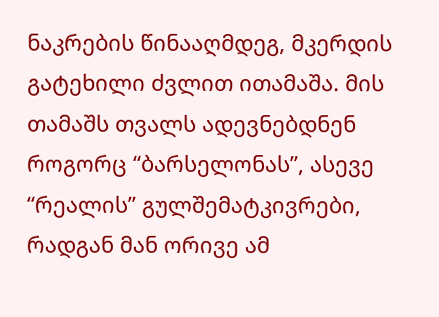ნაკრების წინააღმდეგ, მკერდის გატეხილი ძვლით ითამაშა. მის თამაშს თვალს ადევნებდნენ როგორც “ბარსელონას”, ასევე “რეალის” გულშემატკივრები, რადგან მან ორივე ამ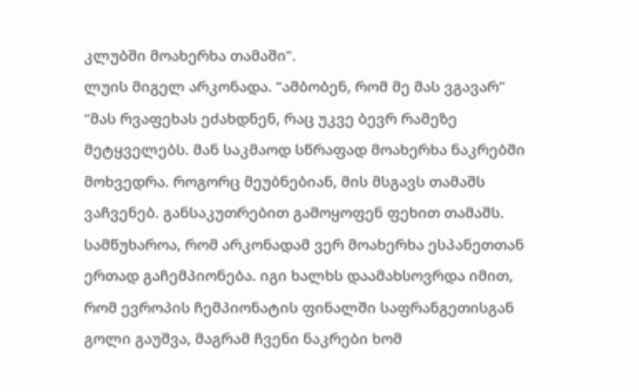კლუბში მოახერხა თამაში”.
ლუის მიგელ არკონადა. “ამბობენ, რომ მე მას ვგავარ”
“მას რვაფეხას ეძახდნენ, რაც უკვე ბევრ რამეზე მეტყველებს. მან საკმაოდ სწრაფად მოახერხა ნაკრებში მოხვედრა. როგორც მეუბნებიან, მის მსგავს თამაშს ვაჩვენებ. განსაკუთრებით გამოყოფენ ფეხით თამაშს. სამწუხაროა, რომ არკონადამ ვერ მოახერხა ესპანეთთან ერთად გაჩემპიონება. იგი ხალხს დაამახსოვრდა იმით, რომ ევროპის ჩემპიონატის ფინალში საფრანგეთისგან გოლი გაუშვა, მაგრამ ჩვენი ნაკრები ხომ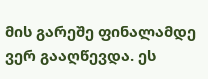მის გარეშე ფინალამდე ვერ გააღწევდა. ეს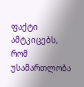ფაქტი ამტკიცებს, რომ უსამართლობა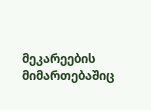მეკარეების მიმართებაშიც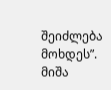შეიძლება მოხდეს”.
მიშა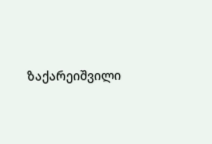ზაქარეიშვილი